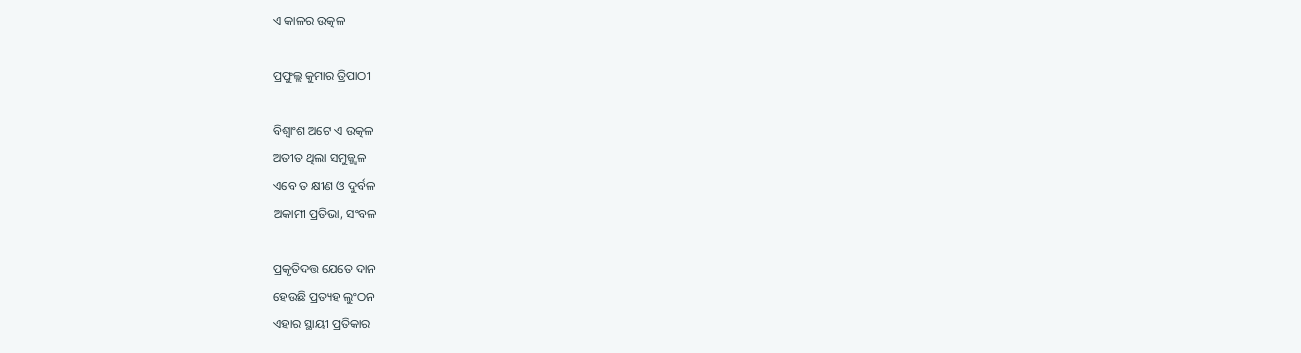ଏ କାଳର ଉତ୍କଳ

ପ୍ରଫୁଲ୍ଲ କୁମାର ତ୍ରିପାଠୀ

ବିଶ୍ବାଂଶ ଅଟେ ଏ ଉତ୍କଳ
ଅତୀତ ଥିଲା ସମୁଜ୍ଜ୍ବଳ
ଏବେ ତ କ୍ଷୀଣ ଓ ଦୁର୍ବଳ
ଅକାମୀ ପ୍ରତିଭା, ସଂବଳ

ପ୍ରକୃତିଦତ୍ତ ଯେତେ ଦାନ
ହେଉଛି ପ୍ରତ୍ୟହ ଲୁଂଠନ
ଏହାର ସ୍ଥାୟୀ ପ୍ରତିକାର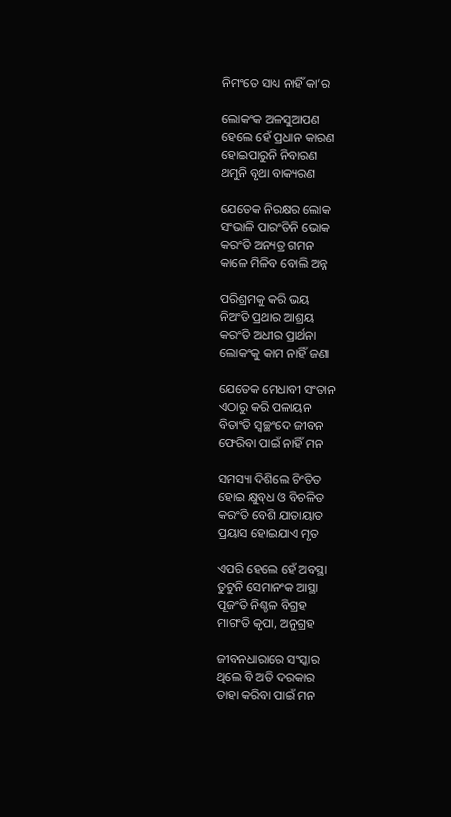ନିମଂତେ ସାଧ୍ୟ ନାହିଁ କା’ର

ଲୋକଂକ ଅଳସୁଆପଣ
ହେଲେ ହେଁ ପ୍ରଧାନ କାରଣ
ହୋଇପାରୁନି ନିବାରଣ
ଥମୁନି ବୃଥା ବାକ୍ୟରଣ

ଯେତେକ ନିରକ୍ଷର ଲୋକ
ସଂଭାଳି ପାରଂତିନି ଭୋକ
କରଂତି ଅନ୍ୟତ୍ର ଗମନ
କାଳେ ମିଳିବ ବୋଲି ଅନ୍ନ

ପରିଶ୍ରମକୁ କରି ଭୟ
ନିଅଂତି ପ୍ରଥାର ଆଶ୍ରୟ
କରଂତି ଅଧୀର ପ୍ରାର୍ଥନା
ଲୋକଂକୁ କାମ ନାହିଁ ଜଣା

ଯେତେକ ମେଧାବୀ ସଂତାନ
ଏଠାରୁ କରି ପଳାୟନ
ବିତାଂତି ସ୍ବଚ୍ଛଂଦେ ଜୀବନ
ଫେରିବା ପାଇଁ ନାହିଁ ମନ

ସମସ୍ୟା ଦିଶିଲେ ଚିଂତିତ
ହୋଇ କ୍ଷୁବ୍‌ଧ ଓ ବିଚଳିତ
କରଂତି ବେଶି ଯାତାୟାତ
ପ୍ରୟାସ ହୋଇଯାଏ ମୃତ

ଏପରି ହେଲେ ହେଁ ଅବସ୍ଥା
ତୁଟୁନି ସେମାନଂକ ଆସ୍ଥା
ପୂଜଂତି ନିଶ୍ଚଳ ବିଗ୍ରହ
ମାଗଂତି କୃପା, ଅନୁଗ୍ରହ

ଜୀବନଧାରାରେ ସଂସ୍କାର
ଥିଲେ ବି ଅତି ଦରକାର
ତାହା କରିବା ପାଇଁ ମନ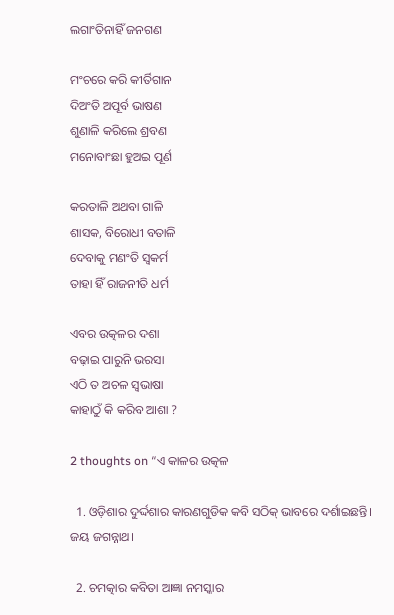ଲଗାଂତିନାହିଁ ଜନଗଣ

ମଂଚରେ କରି କୀର୍ତିଗାନ
ଦିଅଂତି ଅପୂର୍ବ ଭାଷଣ
ଶୁଣାଳି କରିଲେ ଶ୍ରବଣ
ମନୋବାଂଛା ହୁଅଇ ପୂର୍ଣ

କରତାଳି ଅଥବା ଗାଳି
ଶାସକ, ବିରୋଧୀ ବତାଳି
ଦେବାକୁ ମଣଂତି ସ୍ବକର୍ମ
ତାହା ହିଁ ରାଜନୀତି ଧର୍ମ

ଏବର ଉତ୍କଳର ଦଶା
ବଢ଼ାଇ ପାରୁନି ଭରସା
ଏଠି ତ ଅଚଳ ସ୍ବଭାଷା
କାହାଠୁଁ କି କରିବ ଆଶା ?

2 thoughts on “ଏ କାଳର ଉତ୍କଳ

  1. ଓଡ଼ିଶାର ଦୁର୍ଦ୍ଦଶାର କାରଣଗୁଡିକ କବି ସଠିକ୍ ଭାବରେ ଦର୍ଶାଇଛନ୍ତି। ଜୟ ଜଗନ୍ନାଥ।

  2. ଚମତ୍କାର କବିତା ଆଜ୍ଞା ନମସ୍କାର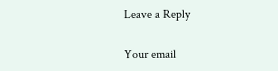Leave a Reply

Your email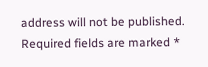address will not be published. Required fields are marked *